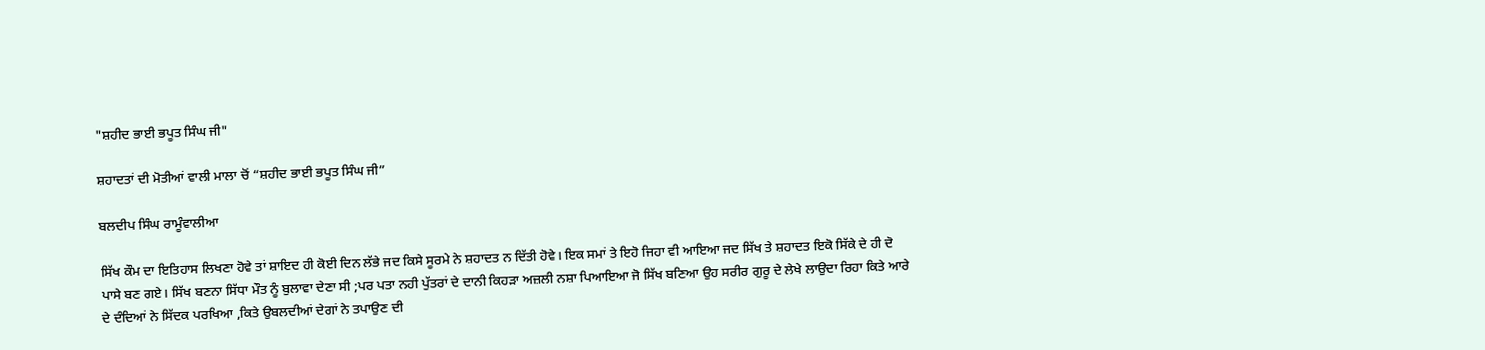"ਸ਼ਹੀਦ ਭਾਈ ਭਪੂਤ ਸਿੰਘ ਜੀ"

ਸ਼ਹਾਦਤਾਂ ਦੀ ਮੋਤੀਆਂ ਵਾਲੀ ਮਾਲਾ ਚੋਂ “ਸ਼ਹੀਦ ਭਾਈ ਭਪੂਤ ਸਿੰਘ ਜੀ”

ਬਲਦੀਪ ਸਿੰਘ ਰਾਮੂੰਵਾਲੀਆ

ਸਿੱਖ ਕੌਮ ਦਾ ਇਤਿਹਾਸ ਲਿਖਣਾ ਹੋਵੇ ਤਾਂ ਸ਼ਾਇਦ ਹੀ ਕੋਈ ਦਿਨ ਲੱਭੇ ਜਦ ਕਿਸੇ ਸੂਰਮੇ ਨੇ ਸ਼ਹਾਦਤ ਨ ਦਿੱਤੀ ਹੋਵੇ। ਇਕ ਸਮਾਂ ਤੇ ਇਹੋ ਜਿਹਾ ਵੀ ਆਇਆ ਜਦ ਸਿੱਖ ਤੇ ਸ਼ਹਾਦਤ ਇਕੋ ਸਿੱਕੇ ਦੇ ਹੀ ਦੋ ਪਾਸੇ ਬਣ ਗਏ। ਸਿੱਖ ਬਣਨਾ ਸਿੱਧਾ ਮੌਤ ਨੂੰ ਬੁਲਾਵਾ ਦੇਣਾ ਸੀ ;ਪਰ ਪਤਾ ਨਹੀ ਪੁੱਤਰਾਂ ਦੇ ਦਾਨੀ ਕਿਹੜਾ ਅਜ਼ਲੀ ਨਸ਼ਾ ਪਿਆਇਆ ਜੋ ਸਿੱਖ ਬਣਿਆ ਉਹ ਸਰੀਰ ਗੁਰੂ ਦੇ ਲੇਖੇ ਲਾਉਦਾ ਰਿਹਾ ਕਿਤੇ ਆਰੇ ਦੇ ਦੰਦਿਆਂ ਨੇ ਸਿੱਦਕ ਪਰਖਿਆ ,ਕਿਤੇ ਉਬਲਦੀਆਂ ਦੇਗਾਂ ਨੇ ਤਪਾਉਣ ਦੀ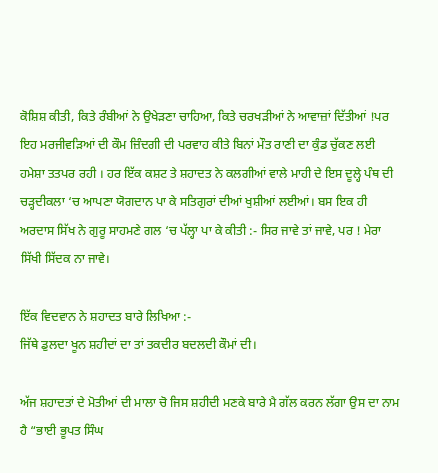ਕੋਸ਼ਿਸ਼ ਕੀਤੀ, ਕਿਤੇ ਰੰਬੀਆਂ ਨੇ ਉਖੇੜਣਾ ਚਾਹਿਆ, ਕਿਤੇ ਚਰਖੜੀਆਂ ਨੇ ਆਵਾਜ਼ਾਂ ਦਿੱਤੀਆਂ !ਪਰ ਇਹ ਮਰਜੀਵੜਿਆਂ ਦੀ ਕੌਮ ਜ਼ਿੰਦਗੀ ਦੀ ਪਰਵਾਹ ਕੀਤੇ ਬਿਨਾਂ ਮੌਤ ਰਾਣੀ ਦਾ ਕੁੰਡ ਚੁੱਕਣ ਲਈ ਹਮੇਸ਼ਾ ਤਤਪਰ ਰਹੀ । ਹਰ ਇੱਕ ਕਸ਼ਟ ਤੇ ਸ਼ਹਾਦਤ ਨੇ ਕਲਗੀਆਂ ਵਾਲੇ ਮਾਹੀ ਦੇ ਇਸ ਦੂਲ੍ਹੇ ਪੰਥ ਦੀ ਚੜ੍ਹਦੀਕਲਾ ‘ਚ ਆਪਣਾ ਯੋਗਦਾਨ ਪਾ ਕੇ ਸਤਿਗੁਰਾਂ ਦੀਆਂ ਖੁਸ਼ੀਆਂ ਲਈਆਂ। ਬਸ ਇਕ ਹੀ ਅਰਦਾਸ ਸਿੱਖ ਨੇ ਗੁਰੂ ਸਾਹਮਣੇ ਗਲ ‘ਚ ਪੱਲ੍ਹਾ ਪਾ ਕੇ ਕੀਤੀ :- ਸਿਰ ਜਾਵੇ ਤਾਂ ਜਾਵੇ, ਪਰ ! ਮੇਰਾ ਸਿੱਖੀ ਸਿੱਦਕ ਨਾ ਜਾਵੇ।

ਇੱਕ ਵਿਦਵਾਨ ਨੇ ਸ਼ਹਾਦਤ ਬਾਰੇ ਲਿਖਿਆ :-
ਜਿੱਥੇ ਡੁਲਦਾ ਖੂਨ ਸ਼ਹੀਦਾਂ ਦਾ ਤਾਂ ਤਕਦੀਰ ਬਦਲਦੀ ਕੌਮਾਂ ਦੀ।

ਅੱਜ ਸ਼ਹਾਦਤਾਂ ਦੇ ਮੋਤੀਆਂ ਦੀ ਮਾਲਾ ਚੋ ਜਿਸ ਸ਼ਹੀਦੀ ਮਣਕੇ ਬਾਰੇ ਮੈ ਗੱਲ ਕਰਨ ਲੱਗਾ ਉਸ ਦਾ ਨਾਮ ਹੈ “ਭਾਈ ਭੂਪਤ ਸਿੰਘ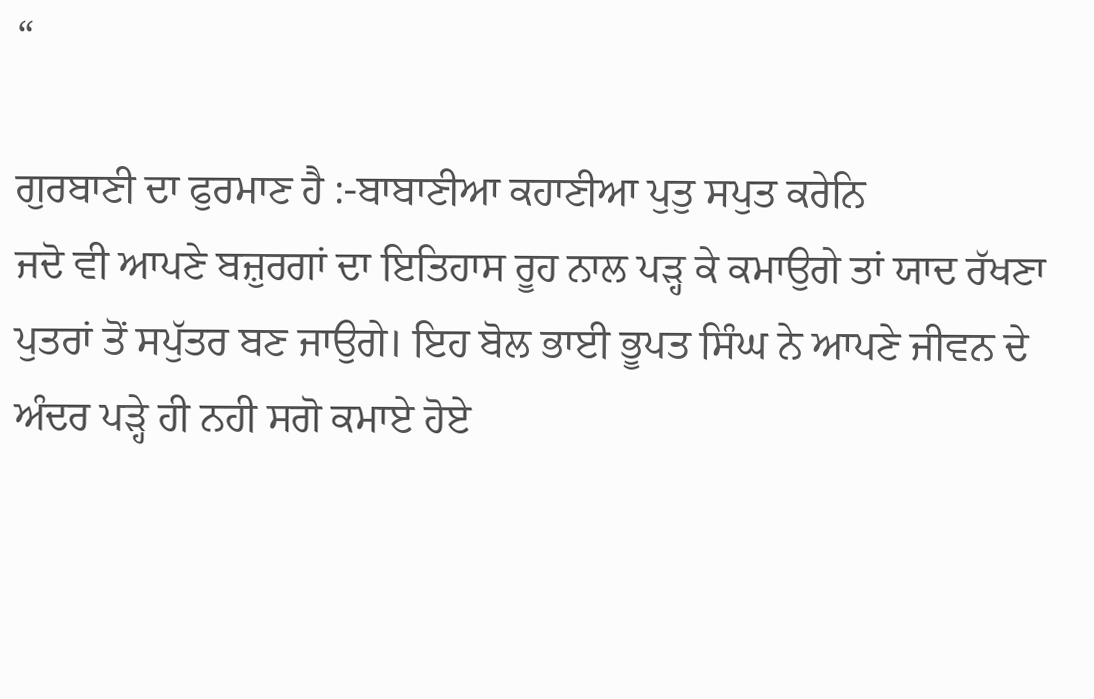“

ਗੁਰਬਾਣੀ ਦਾ ਫੁਰਮਾਣ ਹੈ :-ਬਾਬਾਣੀਆ ਕਹਾਣੀਆ ਪੁਤੁ ਸਪੁਤ ਕਰੇਨਿ
ਜਦੋ ਵੀ ਆਪਣੇ ਬਜ਼ੁਰਗਾਂ ਦਾ ਇਤਿਹਾਸ ਰੂਹ ਨਾਲ ਪੜ੍ਹ ਕੇ ਕਮਾਉਗੇ ਤਾਂ ਯਾਦ ਰੱਖਣਾ ਪੁਤਰਾਂ ਤੋਂ ਸਪੁੱਤਰ ਬਣ ਜਾਉਗੇ। ਇਹ ਬੋਲ ਭਾਈ ਭੂਪਤ ਸਿੰਘ ਨੇ ਆਪਣੇ ਜੀਵਨ ਦੇ ਅੰਦਰ ਪੜ੍ਹੇ ਹੀ ਨਹੀ ਸਗੋ ਕਮਾਏ ਹੋਏ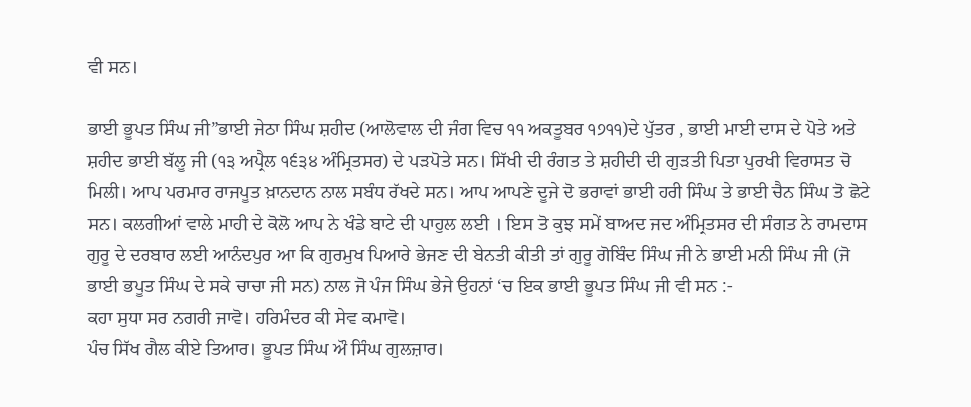ਵੀ ਸਨ।

ਭਾਈ ਭੂਪਤ ਸਿੰਘ ਜੀ”ਭਾਈ ਜੇਠਾ ਸਿੰਘ ਸ਼ਹੀਦ (ਆਲੋਵਾਲ ਦੀ ਜੰਗ ਵਿਚ ੧੧ ਅਕਤੂਬਰ ੧੭੧੧)ਦੇ ਪੁੱਤਰ , ਭਾਈ ਮਾਈ ਦਾਸ ਦੇ ਪੋਤੇ ਅਤੇ ਸ਼ਹੀਦ ਭਾਈ ਬੱਲੂ ਜੀ (੧੩ ਅਪ੍ਰੈਲ ੧੬੩੪ ਅੰਮ੍ਰਿਤਸਰ) ਦੇ ਪੜਪੋਤੇ ਸਨ। ਸਿੱਖੀ ਦੀ ਰੰਗਤ ਤੇ ਸ਼ਹੀਦੀ ਦੀ ਗੁੜਤੀ ਪਿਤਾ ਪੁਰਖੀ ਵਿਰਾਸਤ ਚੋ ਮਿਲੀ। ਆਪ ਪਰਮਾਰ ਰਾਜਪੂਤ ਖ਼ਾਨਦਾਨ ਨਾਲ ਸਬੰਧ ਰੱਖਦੇ ਸਨ। ਆਪ ਆਪਣੇ ਦੂਜੇ ਦੋ ਭਰਾਵਾਂ ਭਾਈ ਹਰੀ ਸਿੰਘ ਤੇ ਭਾਈ ਚੈਨ ਸਿੰਘ ਤੋ ਛੋਟੇ ਸਨ। ਕਲਗੀਆਂ ਵਾਲੇ ਮਾਹੀ ਦੇ ਕੋਲੋ ਆਪ ਨੇ ਖੰਡੇ ਬਾਟੇ ਦੀ ਪਾਹੁਲ ਲਈ । ਇਸ ਤੋ ਕੁਝ ਸਮੇਂ ਬਾਅਦ ਜਦ ਅੰਮ੍ਰਿਤਸਰ ਦੀ ਸੰਗਤ ਨੇ ਰਾਮਦਾਸ ਗੁਰੂ ਦੇ ਦਰਬਾਰ ਲਈ ਆਨੰਦਪੁਰ ਆ ਕਿ ਗੁਰਮੁਖ ਪਿਆਰੇ ਭੇਜਣ ਦੀ ਬੇਨਤੀ ਕੀਤੀ ਤਾਂ ਗੁਰੂ ਗੋਬਿੰਦ ਸਿੰਘ ਜੀ ਨੇ ਭਾਈ ਮਨੀ ਸਿੰਘ ਜੀ (ਜੋ ਭਾਈ ਭਪੂਤ ਸਿੰਘ ਦੇ ਸਕੇ ਚਾਚਾ ਜੀ ਸਨ) ਨਾਲ ਜੋ ਪੰਜ ਸਿੰਘ ਭੇਜੇ ਉਹਨਾਂ ‘ਚ ਇਕ ਭਾਈ ਭੂਪਤ ਸਿੰਘ ਜੀ ਵੀ ਸਨ :-
ਕਹਾ ਸੁਧਾ ਸਰ ਨਗਰੀ ਜਾਵੋ। ਹਰਿਮੰਦਰ ਕੀ ਸੇਵ ਕਮਾਵੋ।
ਪੰਚ ਸਿੱਖ ਗੈਲ ਕੀਏ ਤਿਆਰ। ਭੂਪਤ ਸਿੰਘ ਔ ਸਿੰਘ ਗੁਲਜ਼ਾਰ।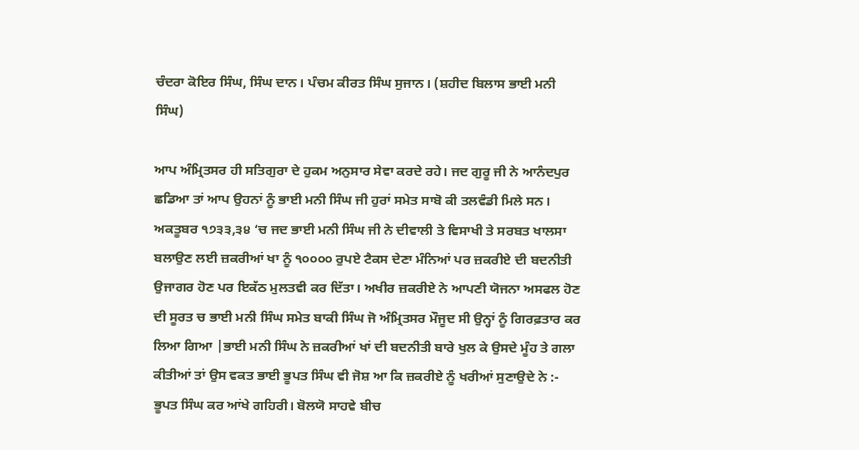ਚੰਦਰਾ ਕੋਇਰ ਸਿੰਘ, ਸਿੰਘ ਦਾਨ। ਪੰਚਮ ਕੀਰਤ ਸਿੰਘ ਸੁਜਾਨ। (ਸ਼ਹੀਦ ਬਿਲਾਸ ਭਾਈ ਮਨੀ
ਸਿੰਘ)

ਆਪ ਅੰਮ੍ਰਿਤਸਰ ਹੀ ਸਤਿਗੁਰਾ ਦੇ ਹੁਕਮ ਅਨੁਸਾਰ ਸੇਵਾ ਕਰਦੇ ਰਹੇ। ਜਦ ਗੁਰੂ ਜੀ ਨੇ ਆਨੰਦਪੁਰ ਛਡਿਆ ਤਾਂ ਆਪ ਉਹਨਾਂ ਨੂੰ ਭਾਈ ਮਨੀ ਸਿੰਘ ਜੀ ਹੁਰਾਂ ਸਮੇਤ ਸਾਬੋ ਕੀ ਤਲਵੰਡੀ ਮਿਲੇ ਸਨ। ਅਕਤੂਬਰ ੧੭੩੩,੩੪ ‘ਚ ਜਦ ਭਾਈ ਮਨੀ ਸਿੰਘ ਜੀ ਨੇ ਦੀਵਾਲੀ ਤੇ ਵਿਸਾਖੀ ਤੇ ਸਰਬਤ ਖਾਲਸਾ ਬਲਾਉਣ ਲਈ ਜ਼ਕਰੀਆਂ ਖਾ ਨੂੰ ੧੦੦੦੦ ਰੁਪਏ ਟੈਕਸ ਦੇਣਾ ਮੰਨਿਆਂ ਪਰ ਜ਼ਕਰੀਏ ਦੀ ਬਦਨੀਤੀ ਉਜਾਗਰ ਹੋਣ ਪਰ ਇਕੱਠ ਮੁਲਤਵੀ ਕਰ ਦਿੱਤਾ। ਅਖੀਰ ਜ਼ਕਰੀਏ ਨੇ ਆਪਣੀ ਯੋਜਨਾ ਅਸਫਲ ਹੋਣ ਦੀ ਸੂਰਤ ਚ ਭਾਈ ਮਨੀ ਸਿੰਘ ਸਮੇਤ ਬਾਕੀ ਸਿੰਘ ਜੋ ਅੰਮ੍ਰਿਤਸਰ ਮੌਜੂਦ ਸੀ ਉਨ੍ਹਾਂ ਨੂੰ ਗਿਰਫ਼ਤਾਰ ਕਰ ਲਿਆ ਗਿਆ |ਭਾਈ ਮਨੀ ਸਿੰਘ ਨੇ ਜ਼ਕਰੀਆਂ ਖਾਂ ਦੀ ਬਦਨੀਤੀ ਬਾਰੇ ਖੁਲ ਕੇ ਉਸਦੇ ਮੂੰਹ ਤੇ ਗਲਾ ਕੀਤੀਆਂ ਤਾਂ ਉਸ ਵਕਤ ਭਾਈ ਭੂਪਤ ਸਿੰਘ ਵੀ ਜੋਸ਼ ਆ ਕਿ ਜ਼ਕਰੀਏ ਨੂੰ ਖਰੀਆਂ ਸੁਣਾਉਦੇ ਨੇ :-
ਭੂਪਤ ਸਿੰਘ ਕਰ ਆਂਖੇ ਗਹਿਰੀ। ਬੋਲਯੋ ਸਾਹਵੇ ਬੀਚ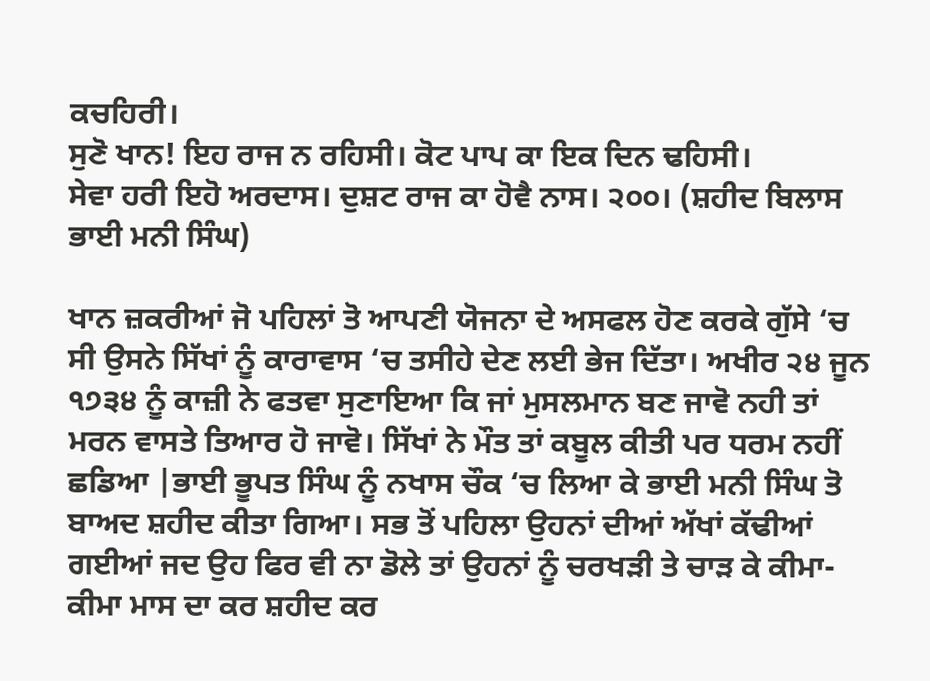ਕਚਹਿਰੀ।
ਸੁਣੋ ਖਾਨ! ਇਹ ਰਾਜ ਨ ਰਹਿਸੀ। ਕੋਟ ਪਾਪ ਕਾ ਇਕ ਦਿਨ ਢਹਿਸੀ।
ਸੇਵਾ ਹਰੀ ਇਹੋ ਅਰਦਾਸ। ਦੁਸ਼ਟ ਰਾਜ ਕਾ ਹੋਵੈ ਨਾਸ। ੨੦੦। (ਸ਼ਹੀਦ ਬਿਲਾਸ ਭਾਈ ਮਨੀ ਸਿੰਘ)

ਖਾਨ ਜ਼ਕਰੀਆਂ ਜੋ ਪਹਿਲਾਂ ਤੋ ਆਪਣੀ ਯੋਜਨਾ ਦੇ ਅਸਫਲ ਹੋਣ ਕਰਕੇ ਗੁੱਸੇ ‘ਚ ਸੀ ਉਸਨੇ ਸਿੱਖਾਂ ਨੂੰ ਕਾਰਾਵਾਸ ‘ਚ ਤਸੀਹੇ ਦੇਣ ਲਈ ਭੇਜ ਦਿੱਤਾ। ਅਖੀਰ ੨੪ ਜੂਨ ੧੭੩੪ ਨੂੰ ਕਾਜ਼ੀ ਨੇ ਫਤਵਾ ਸੁਣਾਇਆ ਕਿ ਜਾਂ ਮੁਸਲਮਾਨ ਬਣ ਜਾਵੋ ਨਹੀ ਤਾਂ ਮਰਨ ਵਾਸਤੇ ਤਿਆਰ ਹੋ ਜਾਵੋ। ਸਿੱਖਾਂ ਨੇ ਮੌਤ ਤਾਂ ਕਬੂਲ ਕੀਤੀ ਪਰ ਧਰਮ ਨਹੀਂ ਛਡਿਆ |ਭਾਈ ਭੂਪਤ ਸਿੰਘ ਨੂੰ ਨਖਾਸ ਚੌਕ ‘ਚ ਲਿਆ ਕੇ ਭਾਈ ਮਨੀ ਸਿੰਘ ਤੋ ਬਾਅਦ ਸ਼ਹੀਦ ਕੀਤਾ ਗਿਆ। ਸਭ ਤੋਂ ਪਹਿਲਾ ਉਹਨਾਂ ਦੀਆਂ ਅੱਖਾਂ ਕੱਢੀਆਂ ਗਈਆਂ ਜਦ ਉਹ ਫਿਰ ਵੀ ਨਾ ਡੋਲੇ ਤਾਂ ਉਹਨਾਂ ਨੂੰ ਚਰਖੜੀ ਤੇ ਚਾੜ ਕੇ ਕੀਮਾ- ਕੀਮਾ ਮਾਸ ਦਾ ਕਰ ਸ਼ਹੀਦ ਕਰ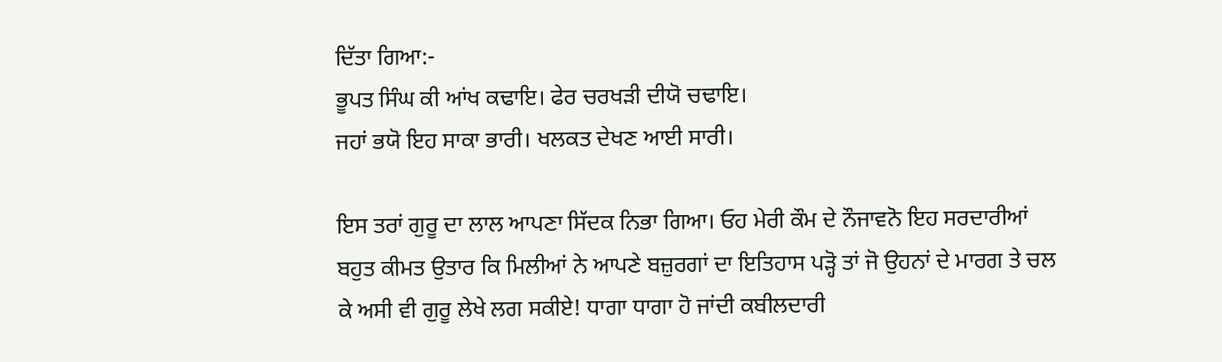ਦਿੱਤਾ ਗਿਆ:-
ਭੂਪਤ ਸਿੰਘ ਕੀ ਆਂਖ ਕਢਾਇ। ਫੇਰ ਚਰਖੜੀ ਦੀਯੋ ਚਢਾਇ।
ਜਹਾਂ ਭਯੋ ਇਹ ਸਾਕਾ ਭਾਰੀ। ਖਲਕਤ ਦੇਖਣ ਆਈ ਸਾਰੀ।

ਇਸ ਤਰਾਂ ਗੁਰੂ ਦਾ ਲਾਲ ਆਪਣਾ ਸਿੱਦਕ ਨਿਭਾ ਗਿਆ। ਓਹ ਮੇਰੀ ਕੌਮ ਦੇ ਨੌਜਾਵਨੋ ਇਹ ਸਰਦਾਰੀਆਂ ਬਹੁਤ ਕੀਮਤ ਉਤਾਰ ਕਿ ਮਿਲੀਆਂ ਨੇ ਆਪਣੇ ਬਜ਼ੁਰਗਾਂ ਦਾ ਇਤਿਹਾਸ ਪੜ੍ਹੋ ਤਾਂ ਜੋ ਉਹਨਾਂ ਦੇ ਮਾਰਗ ਤੇ ਚਲ ਕੇ ਅਸੀ ਵੀ ਗੁਰੂ ਲੇਖੇ ਲਗ ਸਕੀਏ! ਧਾਗਾ ਧਾਗਾ ਹੋ ਜਾਂਦੀ ਕਬੀਲਦਾਰੀ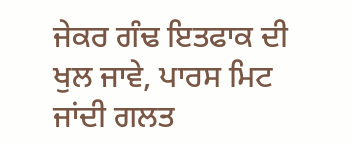ਜੇਕਰ ਗੰਢ ਇਤਫਾਕ ਦੀ ਖੁਲ ਜਾਵੇ, ਪਾਰਸ ਮਿਟ ਜਾਂਦੀ ਗਲਤ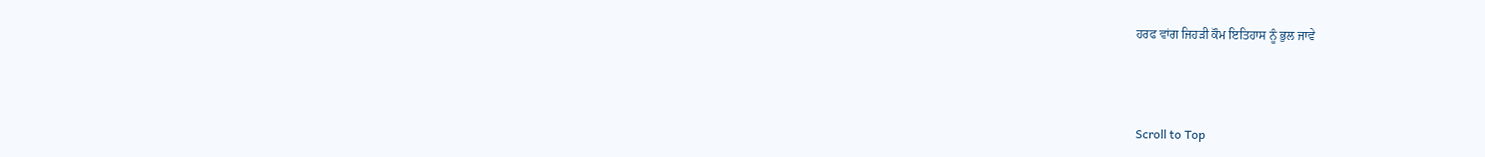ਹਰਫ ਵਾਂਗ ਜਿਹੜੀ ਕੌਮ ਇਤਿਹਾਸ ਨੂੰ ਭੁਲ ਜਾਵੇ



Scroll to Top